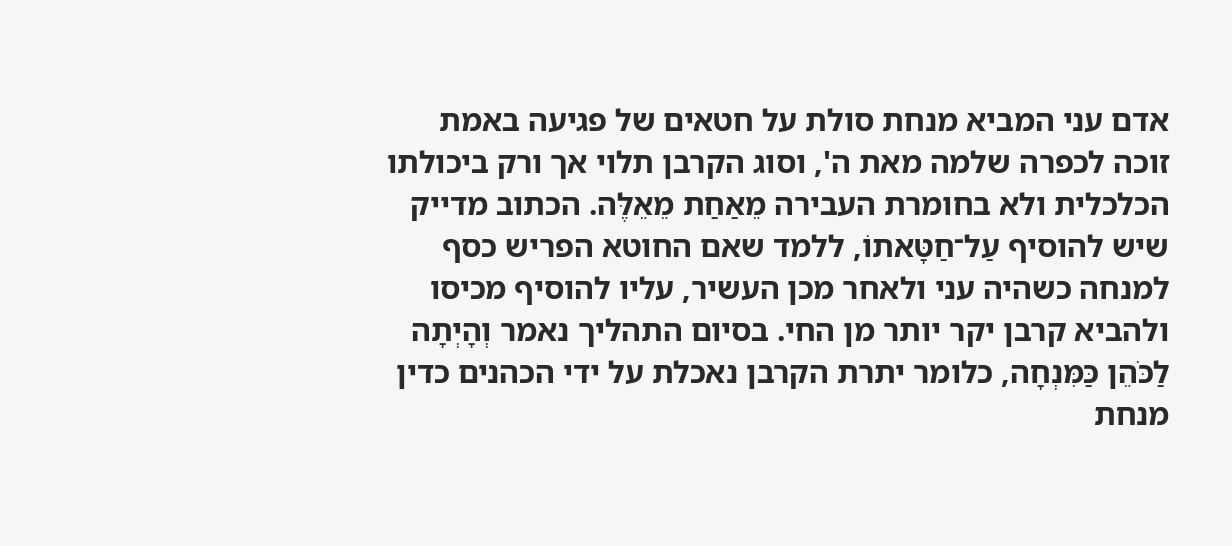אדם עני המביא מנחת סולת על חטאים של פגיעה באמת זוכה לכפרה שלמה מאת ה', וסוג הקרבן תלוי אך ורק ביכולתו הכלכלית ולא בחומרת העבירה מֵאַחַת מֵאֵלֶּה. הכתוב מדייק שיש להוסיף עַל־חַטָּאתוֹ, ללמד שאם החוטא הפריש כסף למנחה כשהיה עני ולאחר מכן העשיר, עליו להוסיף מכיסו ולהביא קרבן יקר יותר מן החי. בסיום התהליך נאמר וְהָיְתָה לַכֹּהֵן כַּמִּנְחָה, כלומר יתרת הקרבן נאכלת על ידי הכהנים כדין מנחת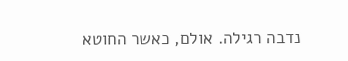נדבה רגילה. אולם, כאשר החוטא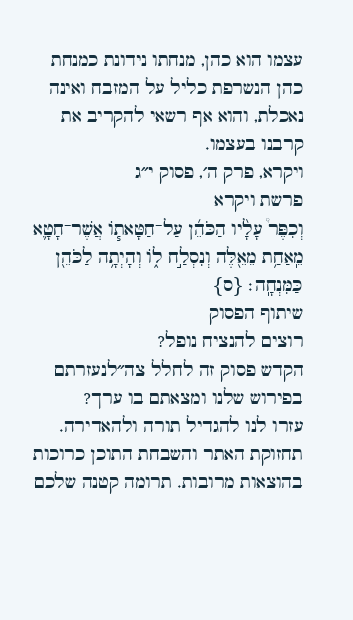עצמו הוא כהן, מנחתו נידונת כמנחת כהן הנשרפת כליל על המזבח ואינה נאכלת, והוא אף רשאי להקריב את קרבנו בעצמו.
ויקרא, פרק ה׳, פסוק י״ג
פרשת ויקרא
וְכִפֶּר֩ עָלָ֨יו הַכֹּהֵ֜ן עַל־חַטָּאת֧וֹ אֲשֶׁר־חָטָ֛א מֵֽאַחַ֥ת מֵאֵ֖לֶּה וְנִסְלַ֣ח ל֑וֹ וְהָיְתָ֥ה לַכֹּהֵ֖ן כַּמִּנְחָֽה׃ {ס}
שיתוף הפסוק
רוצים להנציח נופל?
הקדש פסוק זה לחלל צה״לנעזרתם בפירוש שלנו ומצאתם בו ערך?
עזרו לנו להגדיל תורה ולהאדירה. תחזוקת האתר והשבחת התוכן כרוכות בהוצאות מרובות. תרומה קטנה שלכם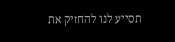תסייע לנו להחזיק את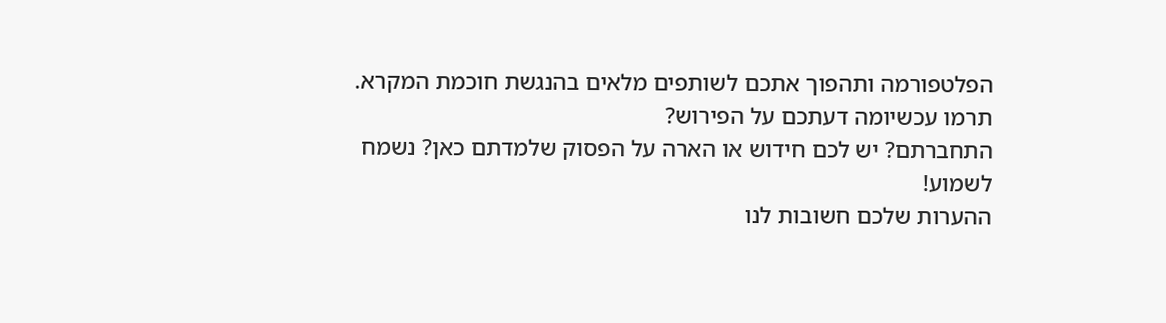הפלטפורמה ותהפוך אתכם לשותפים מלאים בהנגשת חוכמת המקרא.
תרמו עכשיומה דעתכם על הפירוש?
התחברתם? יש לכם חידוש או הארה על הפסוק שלמדתם כאן? נשמח לשמוע!
ההערות שלכם חשובות לנו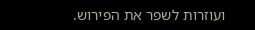ועוזרות לשפר את הפירוש.